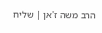הרב משה ז'אן | שליח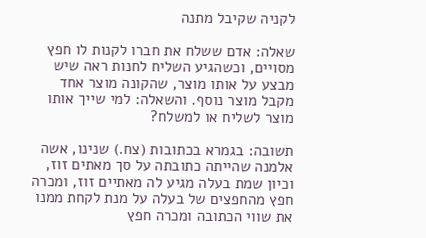לקניה שקיבל מתנה

שאלה: אדם ששלח את חברו לקנות לו חפץ מסויים, וכשהגיע השליח לחנות ראה שיש מבצע על אותו מוצר, שהקונה מוצר אחד מקבל מוצר נוסף. והשאלה: למי שייך אותו מוצר לשליח או למשלח?

תשובה: בגמרא בכתובות (צח.) שנינו, אשה אלמנה שהייתה כתובתה על סך מאתים זוז, וכיון שמת בעלה מגיע לה מאתיים זוז, ומכרה חפץ מהחפצים של בעלה על מנת לקחת ממנו את שווי הכתובה ומכרה חפץ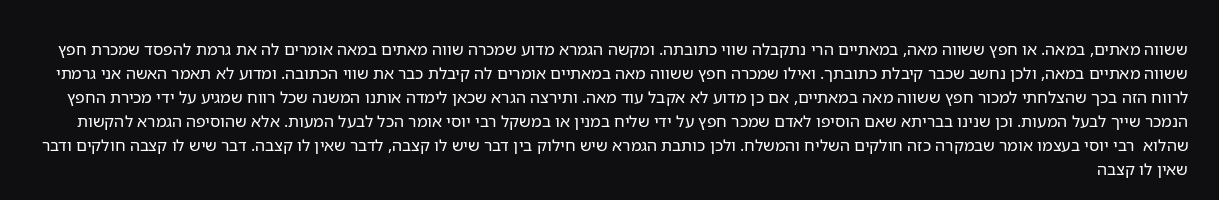ששווה מאתים, במאה. או חפץ ששווה מאה, במאתיים הרי נתקבלה שווי כתובתה. ומקשה הגמרא מדוע שמכרה שווה מאתים במאה אומרים לה את גרמת להפסד שמכרת חפץ ששווה מאתיים במאה, ולכן נחשב שכבר קיבלת כתובתך. ואילו שמכרה חפץ ששווה מאה במאתיים אומרים לה קיבלת כבר את שווי הכתובה. ומדוע לא תאמר האשה אני גרמתי לרווח הזה בכך שהצלחתי למכור חפץ ששווה מאה במאתיים, אם כן מדוע לא אקבל עוד מאה. ותירצה הגרא שכאן לימדה אותנו המשנה שכל רווח שמגיע על ידי מכירת החפץ הנמכר שייך לבעל המעות. וכן שנינו בבריתא שאם הוסיפו לאדם שמכר חפץ על ידי שליח במנין או במשקל רבי יוסי אומר הכל לבעל המעות. אלא שהוסיפה הגמרא להקשות שהלוא  רבי יוסי בעצמו אומר שבמקרה כזה חולקים השליח והמשלח. ולכן כותבת הגמרא שיש חילוק בין דבר שיש לו קצבה, לדבר שאין לו קצבה. דבר שיש לו קצבה חולקים ודבר שאין לו קצבה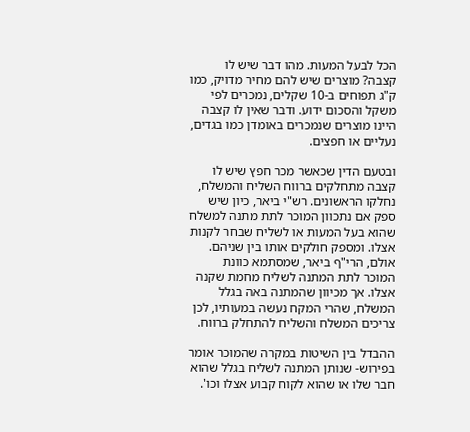הכל לבעל המעות. מהו דבר שיש לו קצבה? מוצרים שיש להם מחיר מדויק, כמו ק"ג תפוחים ב-10 שקלים, נמכרים לפי משקל והסכום ידוע. ודבר שאין לו קצבה היינו מוצרים שנמכרים באומדן כמו בגדים, נעליים או חפצים.

ובטעם הדין שכאשר מכר חפץ שיש לו קצבה מתחלקים ברווח השליח והמשלח, נחלקו הראשונים. רש"י ביאר, כיון שיש ספק אם נתכוון המוכר לתת מתנה למשלח שהוא בעל המעות או לשליח שבחר לקנות אצלו. ומספק חולקים אותו בין שניהם. אולם, הרי"ף ביאר, שמסתמא כוונת המוכר לתת המתנה לשליח מחמת שקנה אצלו. אך מכיוון שהמתנה באה בגלל המשלח, שהרי המקח נעשה במעותיו, לכן צריכים המשלח והשליח להתחלק ברווח.

ההבדל בין השיטות במקרה שהמוכר אומר בפירוש- שנותן המתנה לשליח בגלל שהוא חבר שלו או שהוא לקוח קבוע אצלו וכו'.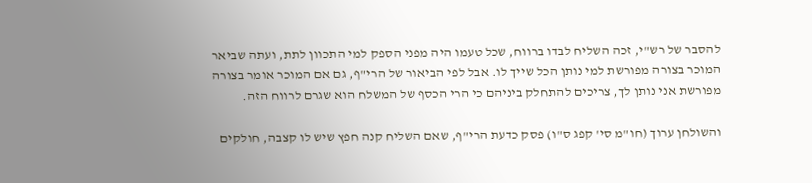להסבר של רש"י, זכה השליח לבדו ברווח, שכל טעמו היה מפני הספק למי התכוון לתת, ועתה שביאר המוכר בצורה מפורשת למי נותן הכל שייך לו. אבל לפי הביאור של הרי"ף, גם אם המוכר אומר בצורה מפורשת אני נותן לך, צריכים להתחלק ביניהם כי הרי הכסף של המשלח הוא שגרם לרווח הזה.

והשולחן ערוך (חו"מ סי' קפג ס"ו) פסק כדעת הרי"ף, שאם השליח קנה חפץ שיש לו קצבה, חולקים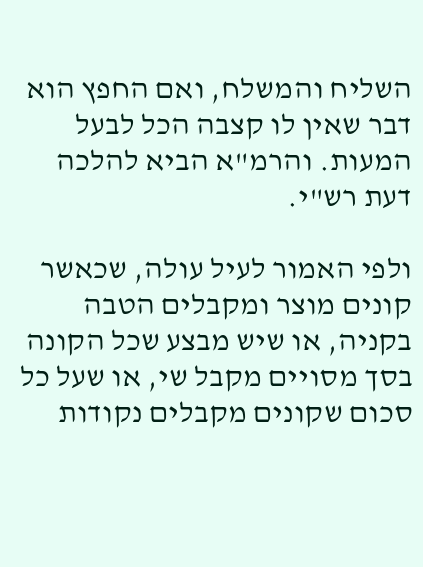השליח והמשלח, ואם החפץ הוא דבר שאין לו קצבה הכל לבעל המעות. והרמ"א הביא להלכה דעת רש"י.

ולפי האמור לעיל עולה, שכאשר קונים מוצר ומקבלים הטבה בקניה, או שיש מבצע שכל הקונה בסך מסויים מקבל שי, או שעל כל סכום שקונים מקבלים נקודות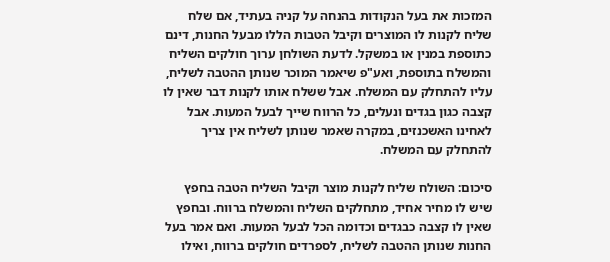המזכות את בעל הנקודות בהנחה על קניה בעתיד, אם שלח שליח לקנות לו המוצרים וקיבל הטבות הללו מבעל החנות, דינם כתוספת במנין או במשקל. לדעת השולחן ערוך חולקים השליח והמשלח בתוספת, ואע"פ שיאמר המוכר שנותן ההטבה לשליח, עליו להתחלק עם המשלח. אבל ששלח אותו לקנות דבר שאין לו קצבה כגון בגדים ונעלים, כל הרווח שייך לבעל המעות. אבל לאחינו האשכנזים, במקרה שאמר שנותן לשליח אין צריך להתחלק עם המשלח.

סיכום: השולח שליח לקנות מוצר וקיבל השליח הטבה בחפץ שיש לו מחיר אחיד, מתחלקים השליח והמשלח ברווח. ובחפץ שאין לו קצבה כבגדים וכדומה הכל לבעל המעות. ואם אמר בעל החנות שנותן ההטבה לשליח, לספרדים חולקים ברווח, ואילו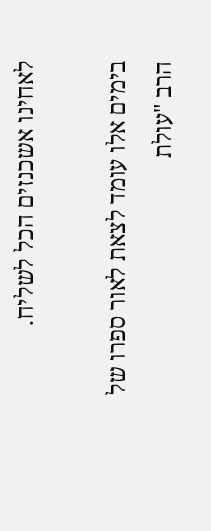לאחינו אשכנזים הכל לשליח.

בימים אלו עומד לצאת לאור ספרו של הרב "עולת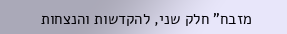מזבח" חלק שני, להקדשות והנצחות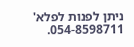ניתן לפנות לפלא' 054-8598711.